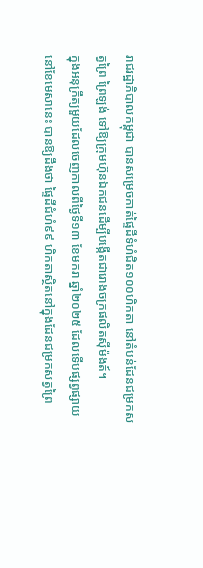រាជរដ្ឋាភិបាលកម្ពុជា បានសម្រេចកាត់ផ្ទៃដីទំហំជិត១០០ហិកតា នៅតំបន់ដែនជម្រកសត្វព្រៃ ព្រៃឡង់ ទៅឱ្យក្រុមហ៊ុនឯកជនដើម្បីបង្កើតជារោងចក្រផលិតស៊ីម៉ងត៍។
ក្នុងអនុក្រឹត្យមួយដែលចេញកាលពីថ្ងៃទី១៣ ខែមករា ឆ្នាំ២០២៥ ដែលទើបផ្សព្វផ្សាយនៅខែមេសានេះ បានឱ្យដឹងថា ផ្ទៃដីជំហំ៩៩ ហិកតាស្ថិតនៅក្នុងដែនជម្រកសត្វព្រៃ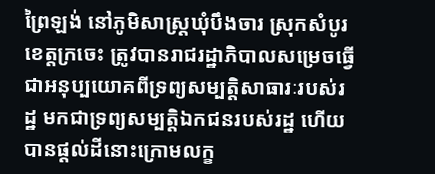ព្រៃឡង់ នៅភូមិសាស្ត្រឃុំបឹងចារ ស្រុកសំបូរ ខេត្តក្រចេះ ត្រូវបានរាជរដ្ឋាភិបាលសម្រេចធ្វើជាអនុប្បយោគពីទ្រព្យសម្បត្តិសាធារៈរបស់រដ្ឋ មកជាទ្រព្យសម្បត្តិឯកជនរបស់រដ្ឋ ហើយបានផ្តល់ដីនោះក្រោមលក្ខ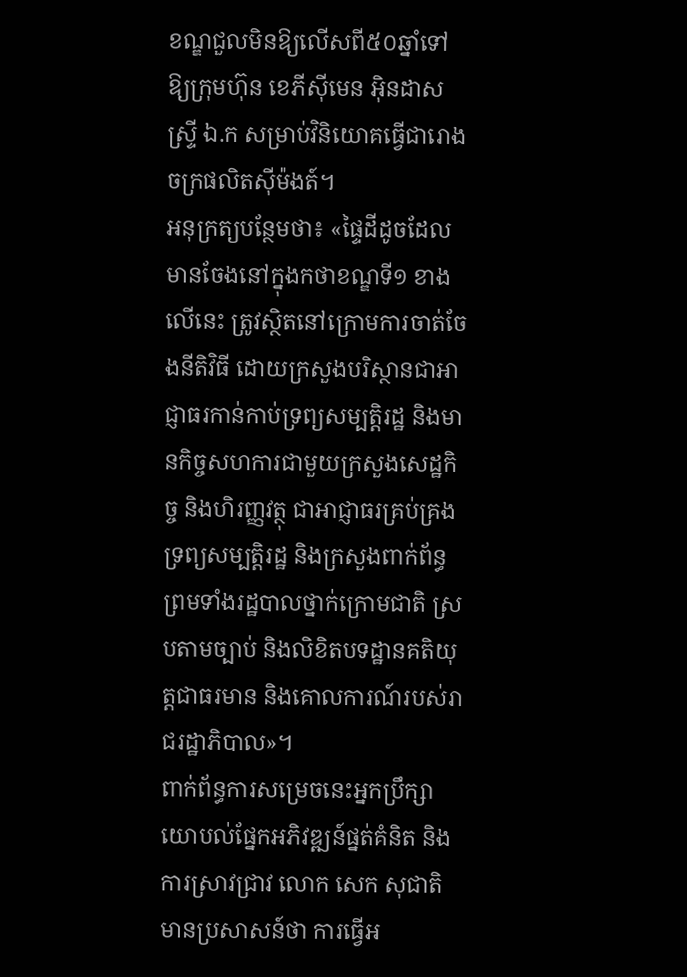ខណ្ឌជួលមិនឱ្យលើសពី៥០ឆ្នាំទៅឱ្យក្រុមហ៊ុន ខេភីស៊ីមេន អ៊ិនដាសស្ទ្រី ឯ.ក សម្រាប់វិនិយោគធ្វើជារោងចក្រផលិតស៊ីម៉ងត៍។
អនុក្រត្យបន្ថែមថា៖ «ផ្ទៃដីដូចដែលមានចែងនៅក្នុងកថាខណ្ឌទី១ ខាងលើនេះ ត្រូវស្ថិតនៅក្រោមការចាត់ចែងនីតិវិធី ដោយក្រសួងបរិស្ថានជាអាជ្ញាធរកាន់កាប់ទ្រព្យសម្បត្តិរដ្ឋ និងមានកិច្ចសហការជាមួយក្រសួងសេដ្ឋកិច្ច និងហិរញ្ញវត្ថុ ជាអាជ្ញាធរគ្រប់គ្រងទ្រព្យសម្បត្តិរដ្ឋ និងក្រសួងពាក់ព័ន្ធ ព្រមទាំងរដ្ឋបាលថ្នាក់ក្រោមជាតិ ស្របតាមច្បាប់ និងលិខិតបទដ្ឋានគតិយុត្តជាធរមាន និងគោលការណ៍របស់រាជរដ្ឋាភិបាល»។
ពាក់ព័ន្ធការសម្រេចនេះអ្នកប្រឹក្សាយោបល់ផ្នែកអភិវឌ្ឍន៍ផ្នត់គំនិត និងការស្រាវជ្រាវ លោក សេក សុជាតិ មានប្រសាសន៍ថា ការធ្វើអ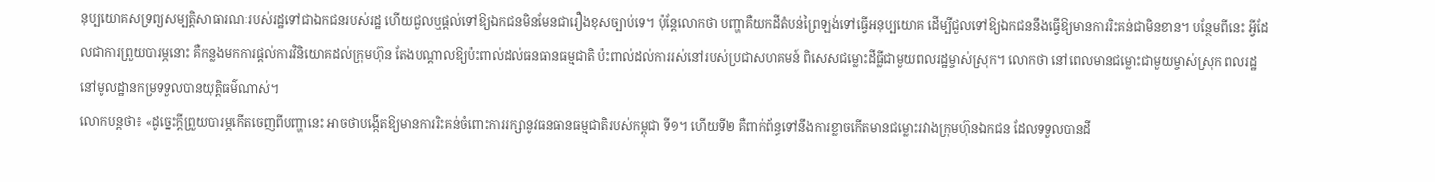នុប្បយោគសទ្រព្យសម្បត្តិសាធារណៈរបស់រដ្ឋទៅជាឯកជនរបស់រដ្ឋ ហើយជួលឬផ្តល់ទៅឱ្យឯកជនមិនមែនជារឿងខុសច្បាប់ទេ។ ប៉ុន្តែលោកថា បញ្ហាគឺយកដីតំបន់ព្រៃឡង់ទៅធ្វើអនុប្បយោគ ដើម្បីជួលទៅឱ្យឯកជននឹងធ្វើឱ្យមានការរិះគន់ជាមិនខាន។ បន្ថែមពីនេះ អ្វីដែលជាការព្រួយបារម្ភនោះ គឺកន្លងមកការផ្តល់ការវិនិយោគដល់ក្រុមហ៊ុន តែងបណ្តាលឱ្យប៉ះពាល់ដល់ធនធានធម្មជាតិ ប៉ះពាល់ដល់ការរស់នៅរបស់ប្រជាសហគមន៍ ពិសេសជម្លោះដីធ្លីជាមួយពលរដ្ឋម្ចាស់ស្រុក។ លោកថា នៅពេលមានជម្លោះជាមួយម្ចាស់ស្រុក ពលរដ្ឋនៅមូលដ្ឋានកម្រទទួលបានយុត្តិធម៌ណាស់។
លោកបន្តថា៖ «ដូច្នេះក្តីព្រួយបារម្ភកើតចេញពីបញ្ហានេះ អាចថាបង្កើតឱ្យមានការរិះគន់ចំពោះការរក្សានូវធនធានធម្មជាតិរបស់កម្ពុជា ទី១។ ហើយទី២ គឺពាក់ព័ន្ធទៅនឹងការខ្លាចកើតមានជម្លោះរវាងក្រុមហ៊ុនឯកជន ដែលទទួលបានដី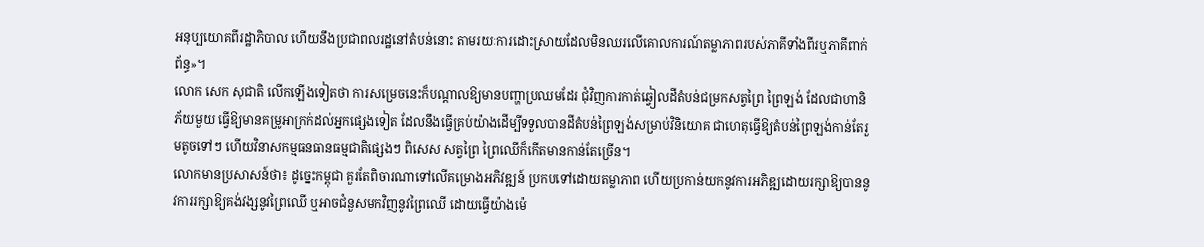អនុប្បយោគពីរដ្ឋាភិបាល ហើយនឹងប្រជាពលរដ្ឋនៅតំបន់នោះ តាមរយៈការដោះស្រាយដែលមិនឈរលើគោលការណ៍តម្លាភាពរបស់ភាគីទាំងពីរឬភាគីពាក់ព័ន្ធ»។
លោក សេក សុជាតិ លើកឡើងទៀតថា ការសម្រេចនេះក៏បណ្តាលឱ្យមានបញ្ហាប្រឈមដែរ ជុំវិញការកាត់ឆ្វៀលដីតំបន់ជម្រកសត្វព្រៃ ព្រៃឡង់ ដែលជាហានិភ័យមួយ ធ្វើឱ្យមានគម្រូអាក្រក់ដល់អ្នកផ្សេងទៀត ដែលនឹងធ្វើគ្រប់យ៉ាងដើម្បីទទួលបានដីតំបន់ព្រៃឡង់សម្រាប់វិនិយោគ ជាហេតុធ្វើឱ្យតំបន់ព្រៃឡង់កាន់តែរួមតូចទៅៗ ហើយវិនាសកម្មធនធានធម្មជាតិផ្សេងៗ ពិសេស សត្វព្រៃ ព្រៃឈើក៏កើតមានកាន់តែច្រើន។
លោកមានប្រសាសន៍ថា៖ ដូច្នេះកម្ពុជា គួរតែពិចារណាទៅលើគម្រោងអភិវឌ្ឍន៍ ប្រកបទៅដោយតម្លាភាព ហើយប្រកាន់យកនូវការអភិឌ្ឍដោយរក្សាឱ្យបាននូវការរក្សាឱ្យគង់វង្សនូវព្រៃឈើ ឬអាចជំនួសមកវិញនូវព្រៃឈើ ដោយធ្វើយ៉ាងម៉េ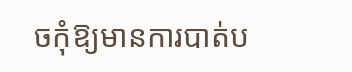ចកុំឱ្យមានការបាត់ប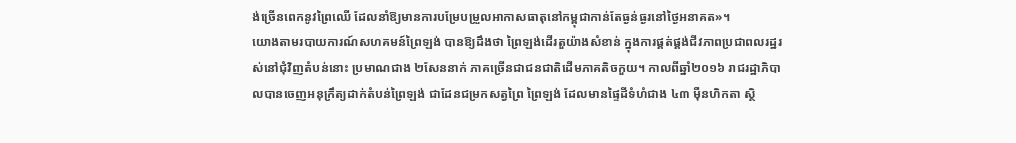ង់ច្រើនពេកនូវព្រៃឈើ ដែលនាំឱ្យមានការបម្រែបម្រួលអាកាសធាតុនៅកម្ពុជាកាន់តែធ្ងន់ធ្ងរនៅថ្ងៃអនាគត»។
យោងតាមរបាយការណ៍សហគមន៍ព្រៃឡង់ បានឱ្យដឹងថា ព្រៃឡង់ដើរតួយ៉ាងសំខាន់ ក្នុងការផ្គត់ផ្គង់ជីវភាពប្រជាពលរដ្ឋរស់នៅជុំវិញតំបន់នោះ ប្រមាណជាង ២សែននាក់ ភាគច្រើនជាជនជាតិដើមភាគតិចកួយ។ កាលពីឆ្នាំ២០១៦ រាជរដ្ឋាភិបាលបានចេញអនុក្រឹត្យដាក់តំបន់ព្រៃឡង់ ជាដែនជម្រកសត្វព្រៃ ព្រៃឡង់ ដែលមានផ្ទៃដីទំហំជាង ៤៣ ម៉ឺនហិកតា ស្ថិ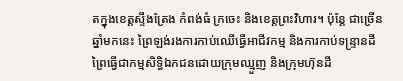តក្នុងខេត្តស្ទឹងត្រែង កំពង់ធំ ក្រចេះ និងខេត្តព្រះវិហារ។ ប៉ុន្តែ ជាច្រើនឆ្នាំមកនេះ ព្រៃឡង់រងការកាប់ឈើធ្វើអាជីវកម្ម និងការកាប់ទន្ទ្រានដីព្រៃធ្វើជាកម្មសិទ្ធិឯកជនដោយក្រុមឈ្មួញ និងក្រុមហ៊ុនដី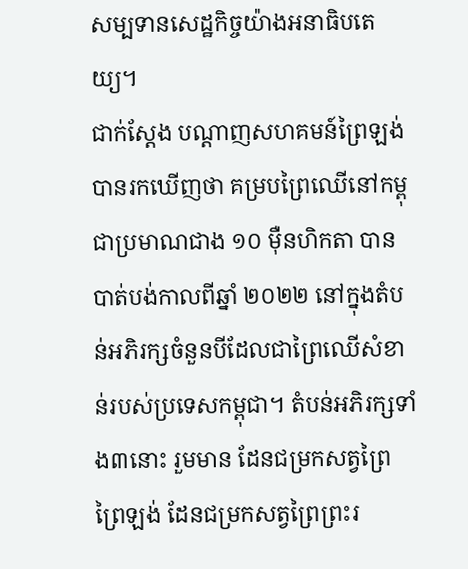សម្បទានសេដ្ឋកិច្ចយ៉ាងអនាធិបតេយ្យ។
ជាក់ស្តែង បណ្តាញសហគមន៍ព្រៃឡង់បានរកឃើញថា គម្របព្រៃឈើនៅកម្ពុជាប្រមាណជាង ១០ ម៉ឺនហិកតា បានបាត់បង់កាលពីឆ្នាំ ២០២២ នៅក្នុងតំបន់អភិរក្សចំនួនបីដែលជាព្រៃឈើសំខាន់របស់ប្រទេសកម្ពុជា។ តំបន់អភិរក្សទាំង៣នោះ រួមមាន ដែនជម្រកសត្វព្រៃព្រៃឡង់ ដែនជម្រកសត្វព្រៃព្រះរ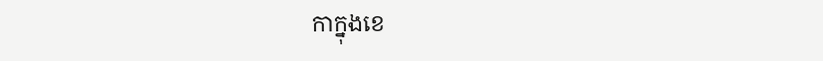កាក្នុងខេ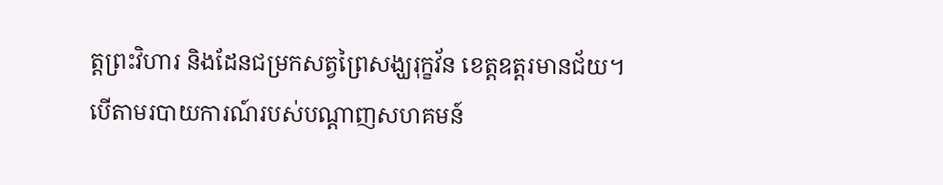ត្តព្រះវិហារ និងដែនជម្រកសត្វព្រៃសង្ឃរុក្ខវ័ន ខេត្តឧត្តរមានជ័យ។
បើតាមរបាយការណ៍របស់បណ្តាញសហគមន៍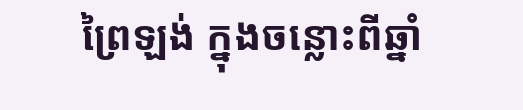ព្រៃឡង់ ក្នុងចន្លោះពីឆ្នាំ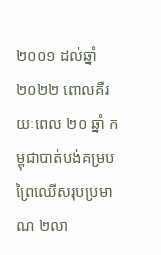២០០១ ដល់ឆ្នាំ ២០២២ ពោលគឺរយៈពេល ២០ ឆ្នាំ កម្ពុជាបាត់បង់គម្របព្រៃឈើសរុបប្រមាណ ២លា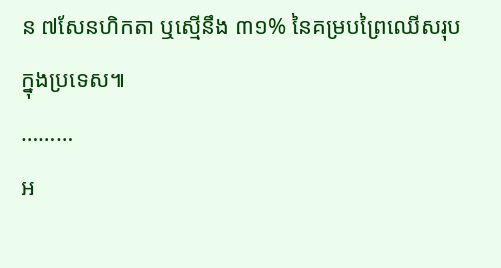ន ៧សែនហិកតា ឬស្មើនឹង ៣១% នៃគម្របព្រៃឈើសរុបក្នុងប្រទេស៕
………
អ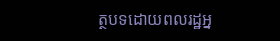ត្ថបទដោយពលរដ្ឋអ្ន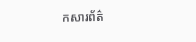កសារព័ត៌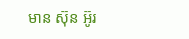មាន ស៊ុន អ៊ូរ